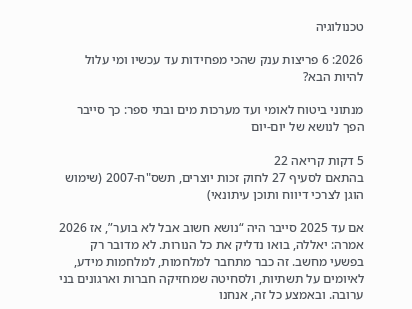טכנולוגיה

2026: 6 פריצות ענק שהכי מפחידות עד עכשיו ומי עלול להיות הבא?

מנתוני ביטוח לאומי ועד מערכות מים ובתי ספר: כך סייבר הפך לנושא של יום-יום

5 דקות קריאה 22
בהתאם לסעיף 27 לחוק זכות יוצרים, תשס"ח-2007 (שימוש הוגן לצרכי דיווח ותוכן עיתונאי)

אם עד 2025 סייבר היה “נושא חשוב אבל לא בוער”, אז 2026 אמרה: יאללה, בואו נדליק את כל הנורות. לא מדובר רק בפשעי מחשב. זה כבר מתחבר למלחמות, למלחמות מידע, לאיומים על תשתיות, ולסחיטה שמחזיקה חברות וארגונים בני ערובה. ובאמצע כל זה, אנחנו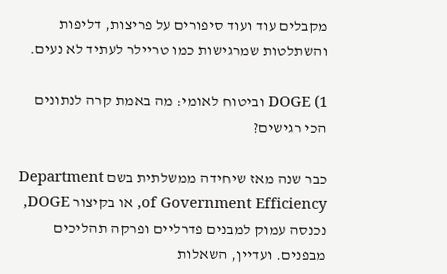מקבלים עוד ועוד סיפורים על פריצות, דליפות והשתלטות שמרגישות כמו טריילר לעתיד לא נעים.

1) DOGE וביטוח לאומי: מה באמת קרה לנתונים הכי רגישים?

כבר שנה מאז שיחידה ממשלתית בשם Department of Government Efficiency, או בקיצור DOGE, נכנסה עמוק למבנים פדרליים ופרקה תהליכים מבפנים. ועדיין, השאלות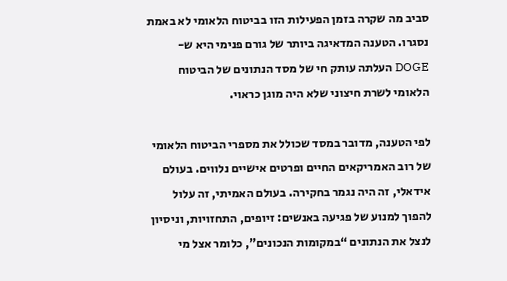סביב מה שקרה בזמן הפעילות הזו בביטוח הלאומי לא באמת נסגרו. הטענה המדאיגה ביותר של גורם פנימי היא ש-DOGE העלתה עותק חי של מסד הנתונים של הביטוח הלאומי לשרת חיצוני שלא היה מוגן כראוי.

לפי הטענה, מדובר במסד שכולל את מספרי הביטוח הלאומי של רוב האמריקאים החיים ופרטים אישיים נלווים. בעולם אידאלי, זה היה נגמר בחקירה. בעולם האמיתי, זה עלול להפוך למנוע של פגיעה באנשים: זיופים, התחזויות, וניסיון לנצל את הנתונים “במקומות הנכונים”, כלומר אצל מי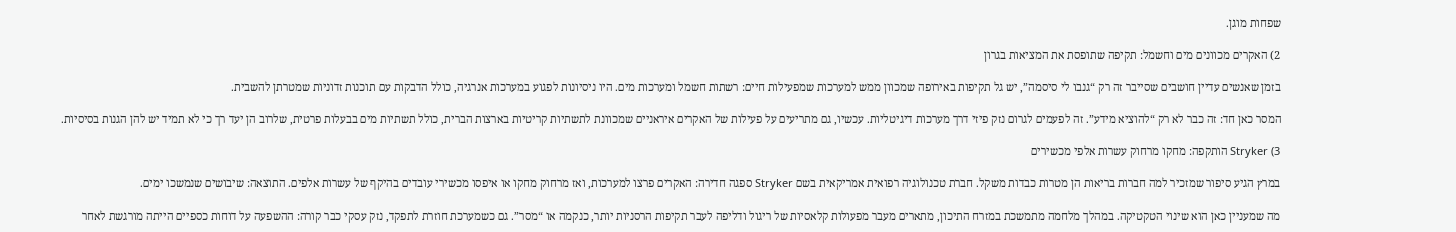שפחות מוגן.

2) האקרים מכוונים מים וחשמל: תקיפה שתופסת את המציאות בגרון

בזמן שאנשים עדיין חושבים שסייבר זה רק “גנבו לי סיסמה”, יש גל תקיפות באירופה שמכוון ממש למערכות שמפעילות חיים: רשתות חשמל ומערכות מים. היו ניסיונות לפגוע במערכות אנרגיה, כולל הדבקות עם תוכנות זדוניות שמטרתן להשבית.

המסר כאן חד: זה כבר לא רק “להוציא מידע”. זה לפעמים לגרום נזק פיזי דרך מערכות דיגיטליות. עכשיו, גם מתריעים על פעילות של האקרים איראניים שמכוונת לתשתיות קריטיות בארצות הברית, כולל תשתיות מים בבעלות פרטית, שלרוב הן יעד רך כי לא תמיד יש להן הגנות בסיסיות.

3) Stryker הותקפה: מחקו מרחוק עשרות אלפי מכשירים

במרץ הגיע סיפור שמזכיר למה חברות בריאות הן מטרות כבדות משקל. חברת טכנולוגיה רפואית אמריקאית בשם Stryker ספגה חדירה: האקרים פרצו למערכות, ואז מרחוק מחקו או איפסו מכשירי עובדים בהיקף של עשרות אלפים. התוצאה: שיבושים שנמשכו ימים.

מה שמעניין כאן הוא שינוי הטקטיקה. במהלך מלחמה מתמשכת במזרח התיכון, מתארים מעבר מפעולות קלאסיות של ריגול ודליפה לעבר תקיפות הרסניות יותר, כנקמה או “מסר”. גם כשמערכת חוזרת לתפקד, נזק עסקי כבר קורה: ההשפעה על דוחות כספיים הייתה מורגשת לאחר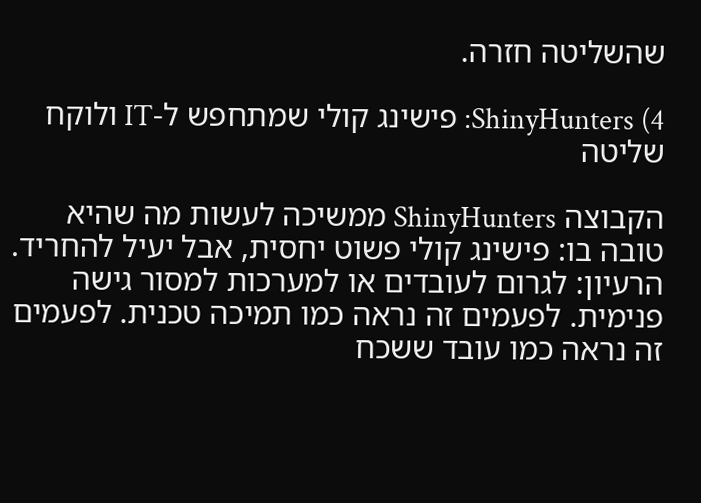שהשליטה חזרה.

4) ShinyHunters: פישינג קולי שמתחפש ל-IT ולוקח שליטה

הקבוצה ShinyHunters ממשיכה לעשות מה שהיא טובה בו: פישינג קולי פשוט יחסית, אבל יעיל להחריד. הרעיון: לגרום לעובדים או למערכות למסור גישה פנימית. לפעמים זה נראה כמו תמיכה טכנית. לפעמים זה נראה כמו עובד ששכח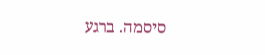סיסמה. ברגע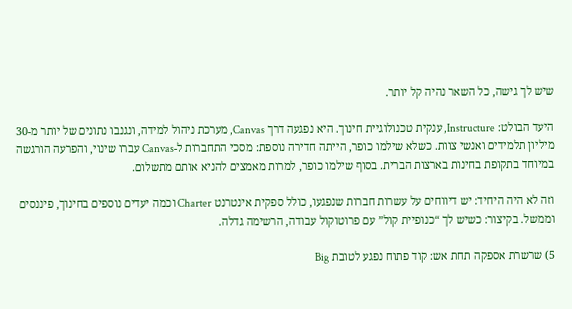שיש לך גישה, כל השאר נהיה קל יותר.

היעד הבולט: Instructure, ענקית טכנולוגיית חינוך. היא נפגעה דרך Canvas, מערכת ניהול למידה, ונגנבו נתונים של יותר מ-30 מיליון תלמידים ואנשי צוות. כשלא שילמו כופר, הייתה חדירה נוספת: מסכי התחברות ל-Canvas עברו שינוי, והפרעה הורגשה במיוחד בתקופת בחינות בארצות הברית. בסוף שילמו כופר, למרות מאמצים להניא אותם מתשלום.

וזה לא היה היחיד: יש דיווחים על עשרות חברות שנפגעו, כולל ספקית אינטרנט Charter וכמה יעדים נוספים בחינוך, פיננסים וממשל. בקיצור: כשיש לך “כנופיית קול” עם פרוטוקול עבודה, הרשימה גדלה.

5) שרשרת אספקה תחת אש: קוד פתוח נפגע לטובת Big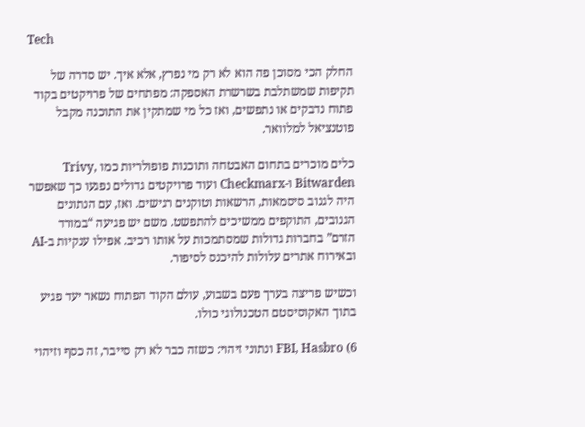Tech

החלק הכי מסוכן פה הוא לא רק מי נפרץ, אלא איך. יש סדרה של תקיפות שמשתלבת בשרשרת האספקה: מפתחים של פרויקטים בקוד פתוח נדבקים או נתפשים, ואז כל מי שמתקין את התוכנה מקבל פוטנציאל למלוואר.

כלים מוכרים בתחום האבטחה ותוכנות פופולריות כמו Trivy, Bitwarden ו-Checkmarx ועוד פרויקטים גדולים נפגעו כך שאפשר היה לגנוב סיסמאות, הרשאות וטוקנים רגישים. ואז, עם הנתונים הגנובים, התוקפים ממשיכים להתפשט. משם יש פגיעה “במורד הזרם” בחברות גדולות שמסתמכות על אותו רכיב. אפילו ענקיות ב-AI ובאירוח אתרים עלולות להיכנס לסיפור.

וכשיש פריצה בערך פעם בשבוע, עולם הקוד הפתוח נשאר יעד פגיע בתוך האקוסיסטם הטכנולוגי כולו.

6) FBI, Hasbro ונתוני זיהוי: כשזה כבר לא רק סייבר, זה כסף וזיהוי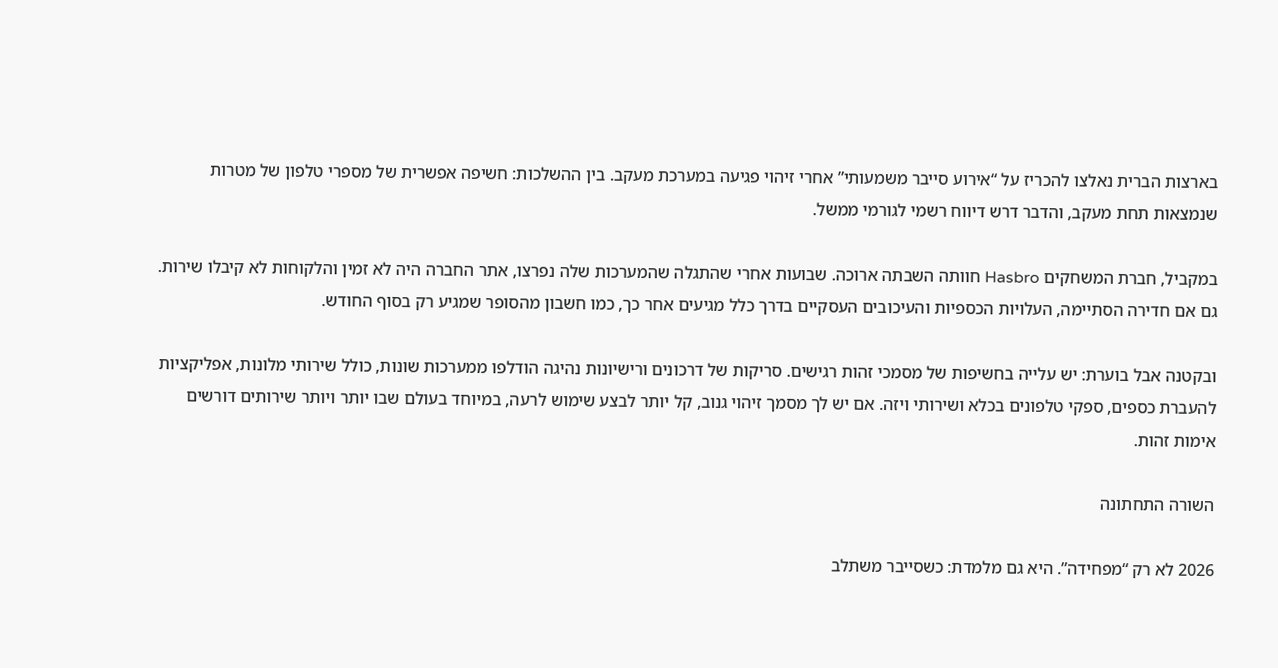בארצות הברית נאלצו להכריז על “אירוע סייבר משמעותי” אחרי זיהוי פגיעה במערכת מעקב. בין ההשלכות: חשיפה אפשרית של מספרי טלפון של מטרות שנמצאות תחת מעקב, והדבר דרש דיווח רשמי לגורמי ממשל.

במקביל, חברת המשחקים Hasbro חוותה השבתה ארוכה. שבועות אחרי שהתגלה שהמערכות שלה נפרצו, אתר החברה היה לא זמין והלקוחות לא קיבלו שירות. גם אם חדירה הסתיימה, העלויות הכספיות והעיכובים העסקיים בדרך כלל מגיעים אחר כך, כמו חשבון מהסופר שמגיע רק בסוף החודש.

ובקטנה אבל בוערת: יש עלייה בחשיפות של מסמכי זהות רגישים. סריקות של דרכונים ורישיונות נהיגה הודלפו ממערכות שונות, כולל שירותי מלונות, אפליקציות להעברת כספים, ספקי טלפונים בכלא ושירותי ויזה. אם יש לך מסמך זיהוי גנוב, קל יותר לבצע שימוש לרעה, במיוחד בעולם שבו יותר ויותר שירותים דורשים אימות זהות.

השורה התחתונה

2026 לא רק “מפחידה”. היא גם מלמדת: כשסייבר משתלב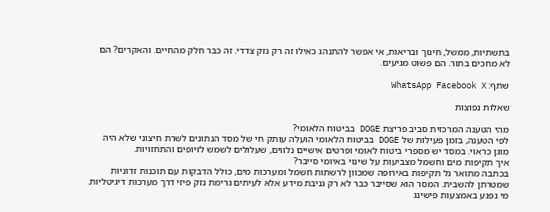בתשתיות, ממשל, חינוך ובריאות, אי אפשר להתנהג כאילו זה רק נזק צדדי. זה כבר חלק מהחיים. והאקרים? הם לא מחכים בתור. הם פשוט מגיעים.

שתף: WhatsApp Facebook X

שאלות נפוצות

מהי הטענה המרכזית סביב פריצת DOGE בביטוח הלאומי?
לפי הטענה, בזמן פעילות של DOGE בביטוח הלאומי הועלה עותק חי של מסד הנתונים לשרת חיצוני שלא היה מוגן כראוי. במסד יש מספרי ביטוח לאומי ופרטים אישיים נלווים, שעלולים לשמש לזיופים והתחזויות.
איך תקיפות מים וחשמל מצביעות על שינוי באיומי סייבר?
בכתבה מתואר גל תקיפות באירופה שמכוון לרשתות חשמל ומערכות מים, כולל הדבקות עם תוכנות זדוניות שמטרתן להשבית. המסר הוא שסייבר כבר לא רק גניבת מידע אלא לעיתים גרימת נזק פיזי דרך מערכות דיגיטליות.
מי נפגע באמצעות פישינג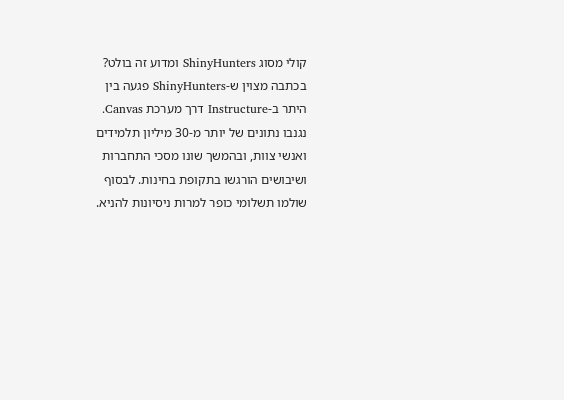קולי מסוג ShinyHunters ומדוע זה בולט?
בכתבה מצוין ש-ShinyHunters פגעה בין היתר ב-Instructure דרך מערכת Canvas. נגנבו נתונים של יותר מ-30 מיליון תלמידים ואנשי צוות, ובהמשך שונו מסכי התחברות ושיבושים הורגשו בתקופת בחינות. לבסוף שולמו תשלומי כופר למרות ניסיונות להניא.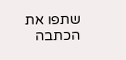שתפו את הכתבה